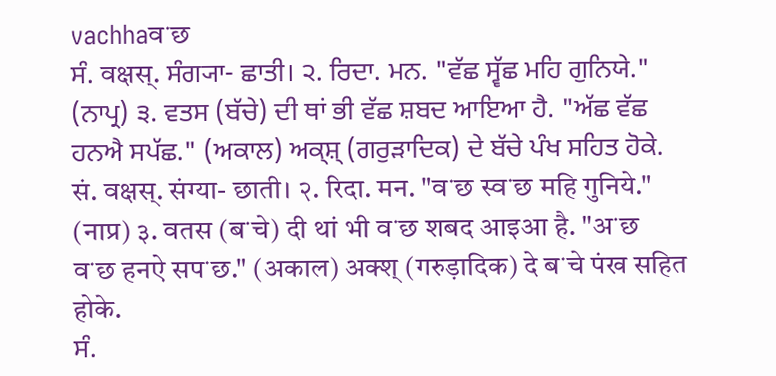vachhaवॱछ
ਸੰ. वक्षस्. ਸੰਗ੍ਯਾ- ਛਾਤੀ। ੨. ਰਿਦਾ. ਮਨ. "ਵੱਛ ਸ੍ਵੱਛ ਮਹਿ ਗੁਨਿਯੇ." (ਨਾਪ੍ਰ) ੩. ਵਤਸ (ਬੱਚੇ) ਦੀ ਥਾਂ ਭੀ ਵੱਛ ਸ਼ਬਦ ਆਇਆ ਹੈ. "ਅੱਛ ਵੱਛ ਹਨਐ ਸਪੱਛ." (ਅਕਾਲ) ਅਕ੍ਸ਼੍ (ਗਰੁੜਾਦਿਕ) ਦੇ ਬੱਚੇ ਪੰਖ ਸਹਿਤ ਹੋਕੇ.
सं. वक्षस्. संग्या- छाती। २. रिदा. मन. "वॱछ स्वॱछ महि गुनिये." (नाप्र) ३. वतस (बॱचे) दी थां भी वॱछ शबद आइआ है. "अॱछ वॱछ हनऐ सपॱछ." (अकाल) अक्श् (गरुड़ादिक) दे बॱचे पंख सहित होके.
ਸੰ.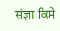संज्ञा ਕਿਸੇ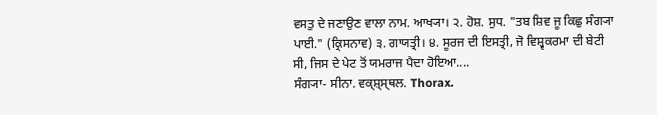ਵਸਤੁ ਦੇ ਜਣਾਉਣ ਵਾਲਾ ਨਾਮ. ਆਖ੍ਯਾ। ੨. ਹੋਸ਼. ਸੁਧ. "ਤਬ ਸ਼ਿਵ ਜੂ ਕਿਛੁ ਸੰਗ੍ਯਾ ਪਾਈ." (ਕ੍ਰਿਸਨਾਵ) ੩. ਗਾਯਤ੍ਰੀ। ੪. ਸੂਰਜ ਦੀ ਇਸਤ੍ਰੀ, ਜੋ ਵਿਸ਼੍ਵਕਰਮਾ ਦੀ ਬੇਟੀ ਸੀ, ਜਿਸ ਦੇ ਪੇਟ ਤੋਂ ਯਮਰਾਜ ਪੈਦਾ ਹੋਇਆ....
ਸੰਗ੍ਯਾ- ਸੀਨਾ. ਵਕ੍ਸ਼੍ਸ੍ਥਲ. Thorax.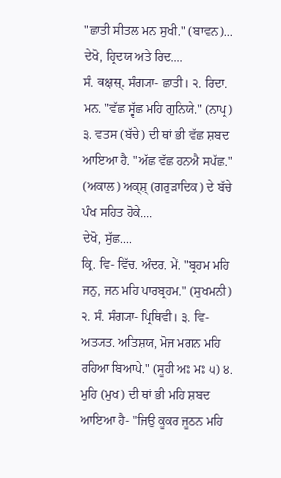"ਛਾਤੀ ਸੀਤਲ ਮਨ ਸੁਖੀ." (ਬਾਵਨ)...
ਦੇਖੋ, ਹ੍ਰਿਦਯ ਅਤੇ ਰਿਦ....
ਸੰ. वक्षस्. ਸੰਗ੍ਯਾ- ਛਾਤੀ। ੨. ਰਿਦਾ. ਮਨ. "ਵੱਛ ਸ੍ਵੱਛ ਮਹਿ ਗੁਨਿਯੇ." (ਨਾਪ੍ਰ) ੩. ਵਤਸ (ਬੱਚੇ) ਦੀ ਥਾਂ ਭੀ ਵੱਛ ਸ਼ਬਦ ਆਇਆ ਹੈ. "ਅੱਛ ਵੱਛ ਹਨਐ ਸਪੱਛ." (ਅਕਾਲ) ਅਕ੍ਸ਼੍ (ਗਰੁੜਾਦਿਕ) ਦੇ ਬੱਚੇ ਪੰਖ ਸਹਿਤ ਹੋਕੇ....
ਦੇਖੋ, ਸੁੱਛ....
ਕ੍ਰਿ. ਵਿ- ਵਿੱਚ. ਅੰਦਰ. ਮੇਂ. "ਬ੍ਰਹਮ ਮਹਿ ਜਨੁ, ਜਨ ਮਹਿ ਪਾਰਬ੍ਰਹਮ." (ਸੁਖਮਨੀ) ੨. ਸੰ. ਸੰਗ੍ਯਾ- ਪ੍ਰਿਥਿਵੀ। ੩. ਵਿ- ਅਤ੍ਯਤ. ਅਤਿਸ਼ਯ, ਮੋਜ ਮਗਨ ਮਹਿ ਰਹਿਆ ਬਿਆਪੇ." (ਸੂਹੀ ਅਃ ਮਃ ੫) ੪. ਮੁਹਿ (ਮੁਖ) ਦੀ ਥਾਂ ਭੀ ਮਹਿ ਸ਼ਬਦ ਆਇਆ ਹੈ- "ਜਿਉ ਕੂਕਰ ਜੂਠਨ ਮਹਿ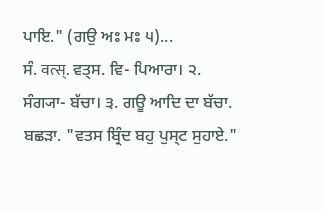ਪਾਇ." (ਗਉ ਅਃ ਮਃ ੫)...
ਸੰ. वत्स्. ਵਤ੍ਸ. ਵਿ- ਪਿਆਰਾ। ੨. ਸੰਗ੍ਯਾ- ਬੱਚਾ। ੩. ਗਊ ਆਦਿ ਦਾ ਬੱਚਾ. ਬਛੜਾ. "ਵਤਸ ਬ੍ਰਿੰਦ ਬਹੁ ਪੁਸ੍ਟ ਸੁਹਾਏ."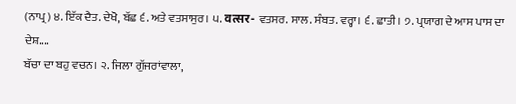(ਨਾਪ੍ਰ) ੪. ਇੱਕ ਦੈਤ. ਦੇਖੋ, ਬੱਛ ੬. ਅਤੇ ਵਤਸਾਸੁਰ। ੫. वत्सर- ਵਤਸਰ. ਸਾਲ. ਸੰਬਤ. ਵਰ੍ਹਾ। ੬. ਛਾਤੀ। ੭. ਪ੍ਰਯਾਗ ਦੇ ਆਸ ਪਾਸ ਦਾ ਦੇਸ਼....
ਬੱਚਾ ਦਾ ਬਹੁ ਵਚਨ। ੨. ਜਿਲਾ ਗੁੱਜਰਾਂਵਾਲਾ,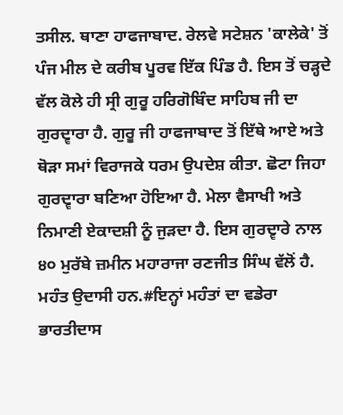ਤਸੀਲ. ਥਾਣਾ ਹਾਫਜਾਬਾਦ. ਰੇਲਵੇ ਸਟੇਸ਼ਨ 'ਕਾਲੇਕੇ' ਤੋਂ ਪੰਜ ਮੀਲ ਦੇ ਕਰੀਬ ਪੂਰਵ ਇੱਕ ਪਿੰਡ ਹੈ. ਇਸ ਤੋਂ ਚੜ੍ਹਦੇ ਵੱਲ ਕੋਲੇ ਹੀ ਸ੍ਰੀ ਗੁਰੂ ਹਰਿਗੋਬਿੰਦ ਸਾਹਿਬ ਜੀ ਦਾ ਗੁਰਦ੍ਵਾਰਾ ਹੈ. ਗੁਰੂ ਜੀ ਹਾਫਜਾਬਾਦ ਤੋਂ ਇੱਥੇ ਆਏ ਅਤੇ ਥੋੜਾ ਸਮਾਂ ਵਿਰਾਜਕੇ ਧਰਮ ਉਪਦੇਸ਼ ਕੀਤਾ. ਛੋਟਾ ਜਿਹਾ ਗੁਰਦ੍ਵਾਰਾ ਬਣਿਆ ਹੋਇਆ ਹੈ. ਮੇਲਾ ਵੈਸਾਖੀ ਅਤੇ ਨਿਮਾਣੀ ਏਕਾਦਸ਼ੀ ਨੂੰ ਜੁੜਦਾ ਹੈ. ਇਸ ਗੁਰਦ੍ਵਾਰੇ ਨਾਲ ੪੦ ਮੁਰੱਬੇ ਜ਼ਮੀਨ ਮਹਾਰਾਜਾ ਰਣਜੀਤ ਸਿੰਘ ਵੱਲੋਂ ਹੈ. ਮਹੰਤ ਉਦਾਸੀ ਹਨ.#ਇਨ੍ਹਾਂ ਮਹੰਤਾਂ ਦਾ ਵਡੇਰਾ ਭਾਰਤੀਦਾਸ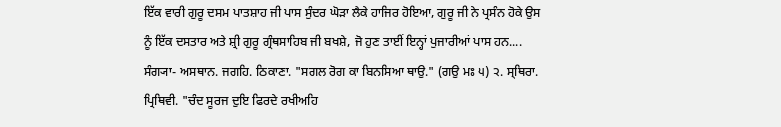ਇੱਕ ਵਾਰੀ ਗੁਰੂ ਦਸਮ ਪਾਤਸ਼ਾਹ ਜੀ ਪਾਸ ਸੁੰਦਰ ਘੋੜਾ ਲੈਕੇ ਹਾਜਿਰ ਹੋਇਆ, ਗੁਰੂ ਜੀ ਨੇ ਪ੍ਰਸੰਨ ਹੋਕੇ ਉਸ ਨੂੰ ਇੱਕ ਦਸਤਾਰ ਅਤੇ ਸ਼੍ਰੀ ਗੁਰੂ ਗ੍ਰੰਥਸਾਹਿਬ ਜੀ ਬਖਸ਼ੇ, ਜੋ ਹੁਣ ਤਾਈਂ ਇਨ੍ਹਾਂ ਪੁਜਾਰੀਆਂ ਪਾਸ ਹਨ....
ਸੰਗ੍ਯਾ- ਅਸਥਾਨ. ਜਗਹਿ. ਠਿਕਾਣਾ. "ਸਗਲ ਰੋਗ ਕਾ ਬਿਨਸਿਆ ਥਾਉ." (ਗਉ ਮਃ ੫) ੨. ਸ੍ਥਿਰਾ. ਪ੍ਰਿਥਿਵੀ. "ਚੰਦ ਸੂਰਜ ਦੁਇ ਫਿਰਦੇ ਰਖੀਅਹਿ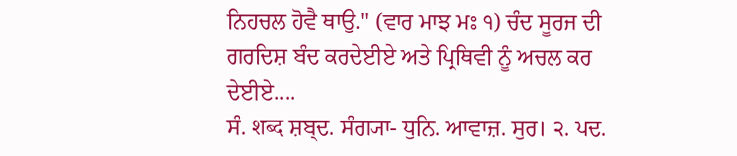ਨਿਹਚਲ ਹੋਵੈ ਥਾਉ." (ਵਾਰ ਮਾਝ ਮਃ ੧) ਚੰਦ ਸੂਰਜ ਦੀ ਗਰਦਿਸ਼ ਬੰਦ ਕਰਦੇਈਏ ਅਤੇ ਪ੍ਰਿਥਿਵੀ ਨੂੰ ਅਚਲ ਕਰ ਦੇਈਏ....
ਸੰ. शब्द ਸ਼ਬ੍ਦ. ਸੰਗ੍ਯਾ- ਧੁਨਿ. ਆਵਾਜ਼. ਸੁਰ। ੨. ਪਦ.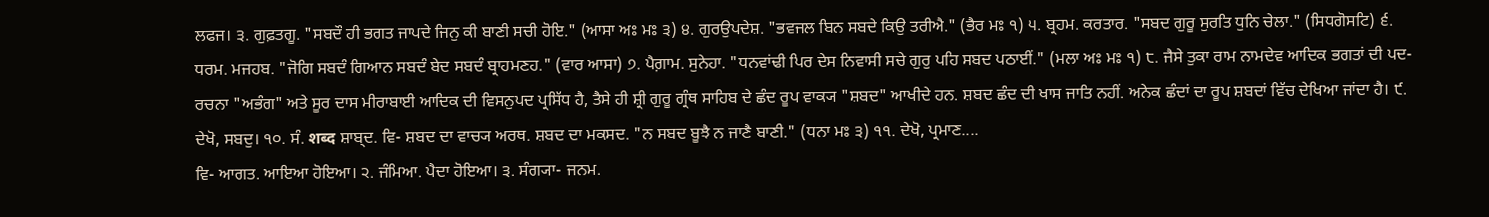ਲਫਜ। ੩. ਗੁਫ਼ਤਗੂ. "ਸਬਦੌ ਹੀ ਭਗਤ ਜਾਪਦੇ ਜਿਨੁ ਕੀ ਬਾਣੀ ਸਚੀ ਹੋਇ." (ਆਸਾ ਅਃ ਮਃ ੩) ੪. ਗੁਰਉਪਦੇਸ਼. "ਭਵਜਲ ਬਿਨ ਸਬਦੇ ਕਿਉ ਤਰੀਐ." (ਭੈਰ ਮਃ ੧) ੫. ਬ੍ਰਹਮ. ਕਰਤਾਰ. "ਸਬਦ ਗੁਰੂ ਸੁਰਤਿ ਧੁਨਿ ਚੇਲਾ." (ਸਿਧਗੋਸਟਿ) ੬. ਧਰਮ. ਮਜਹਬ. "ਜੋਗਿ ਸਬਦੰ ਗਿਆਨ ਸਬਦੰ ਬੇਦ ਸਬਦੰ ਬ੍ਰਾਹਮਣਹ." (ਵਾਰ ਆਸਾ) ੭. ਪੈਗ਼ਾਮ. ਸੁਨੇਹਾ. "ਧਨਵਾਂਢੀ ਪਿਰ ਦੇਸ ਨਿਵਾਸੀ ਸਚੇ ਗੁਰੁ ਪਹਿ ਸਬਦ ਪਠਾਈਂ." (ਮਲਾ ਅਃ ਮਃ ੧) ੮. ਜੈਸੇ ਤੁਕਾ ਰਾਮ ਨਾਮਦੇਵ ਆਦਿਕ ਭਗਤਾਂ ਦੀ ਪਦ- ਰਚਨਾ "ਅਭੰਗ" ਅਤੇ ਸੂਰ ਦਾਸ ਮੀਰਾਬਾਈ ਆਦਿਕ ਦੀ ਵਿਸਨੁਪਦ ਪ੍ਰਸਿੱਧ ਹੈ, ਤੈਸੇ ਹੀ ਸ਼੍ਰੀ ਗੁਰੂ ਗ੍ਰੰਥ ਸਾਹਿਬ ਦੇ ਛੰਦ ਰੂਪ ਵਾਕ੍ਯ "ਸ਼ਬਦ" ਆਖੀਦੇ ਹਨ. ਸ਼ਬਦ ਛੰਦ ਦੀ ਖਾਸ ਜਾਤਿ ਨਹੀਂ. ਅਨੇਕ ਛੰਦਾਂ ਦਾ ਰੂਪ ਸ਼ਬਦਾਂ ਵਿੱਚ ਦੇਖਿਆ ਜਾਂਦਾ ਹੈ। ੯. ਦੇਖੋ, ਸਬਦੁ। ੧੦. ਸੰ. शब्द ਸ਼ਾਬ੍ਦ. ਵਿ- ਸ਼ਬਦ ਦਾ ਵਾਚ੍ਯ ਅਰਥ. ਸ਼ਬਦ ਦਾ ਮਕਸਦ. "ਨ ਸਬਦ ਬੂਝੈ ਨ ਜਾਣੈ ਬਾਣੀ." (ਧਨਾ ਮਃ ੩) ੧੧. ਦੇਖੋ, ਪ੍ਰਮਾਣ....
ਵਿ- ਆਗਤ. ਆਇਆ ਹੋਇਆ। ੨. ਜੰਮਿਆ. ਪੈਦਾ ਹੋਇਆ। ੩. ਸੰਗ੍ਯਾ- ਜਨਮ.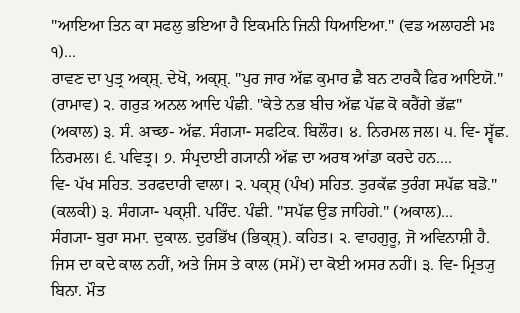"ਆਇਆ ਤਿਨ ਕਾ ਸਫਲੁ ਭਇਆ ਹੈ ਇਕਮਨਿ ਜਿਨੀ ਧਿਆਇਆ." (ਵਡ ਅਲਾਹਣੀ ਮਃ ੧)...
ਰਾਵਣ ਦਾ ਪੁਤ੍ਰ ਅਕ੍ਸ਼੍. ਦੇਖੋ, ਅਕ੍ਸ਼੍. "ਪੁਰ ਜਾਰ ਅੱਛ ਕੁਮਾਰ ਛੈ ਬਨ ਟਾਰਕੈ ਫਿਰ ਆਇਯੋ." (ਰਾਮਾਵ) ੨. ਗਰੁੜ ਅਨਲ ਆਦਿ ਪੰਛੀ. "ਕੇਤੇ ਨਭ ਬੀਚ ਅੱਛ ਪੱਛ ਕੋ ਕਰੈਂਗੇ ਭੱਛ" (ਅਕਾਲ) ੩. ਸੰ. अच्छ- ਅੱਛ. ਸੰਗ੍ਯਾ- ਸਫਟਿਕ. ਬਿਲੌਰ। ੪. ਨਿਰਮਲ ਜਲ। ੫. ਵਿ- ਸ੍ਵੱਛ. ਨਿਰਮਲ। ੬. ਪਵਿਤ੍ਰ। ੭. ਸੰਪ੍ਰਦਾਈ ਗ੍ਯਾਨੀ ਅੱਛ ਦਾ ਅਰਥ ਆਂਡਾ ਕਰਦੇ ਹਨ....
ਵਿ- ਪੱਖ ਸਹਿਤ. ਤਰਫਦਾਰੀ ਵਾਲਾ। ੨. ਪਕ੍ਸ਼੍ (ਪੰਖ) ਸਹਿਤ. ਤੁਰਕੱਛ ਤੁਰੰਗ ਸਪੱਛ ਬਡੋ." (ਕਲਕੀ) ੩. ਸੰਗ੍ਯਾ- ਪਕ੍ਸ਼ੀ. ਪਰਿੰਦ. ਪੰਛੀ. "ਸਪੱਛ ਉਡ ਜਾਹਿਗੇ." (ਅਕਾਲ)...
ਸੰਗ੍ਯਾ- ਬੁਰਾ ਸਮਾ. ਦੁਕਾਲ. ਦੁਰਭਿੱਖ (ਭਿਕ੍ਸ਼੍). ਕਹਿਤ। ੨. ਵਾਹਗੁਰੂ, ਜੋ ਅਵਿਨਾਸ਼ੀ ਹੈ. ਜਿਸ ਦਾ ਕਦੇ ਕਾਲ ਨਹੀਂ, ਅਤੇ ਜਿਸ ਤੇ ਕਾਲ (ਸਮੇਂ) ਦਾ ਕੋਈ ਅਸਰ ਨਹੀਂ। ੩. ਵਿ- ਮ੍ਰਿਤ੍ਯੁ ਬਿਨਾ. ਮੌਤ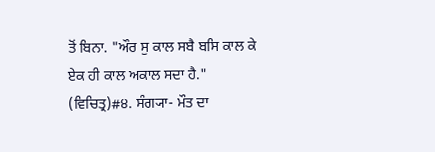ਤੋਂ ਬਿਨਾ. "ਔਰ ਸੁ ਕਾਲ ਸਬੈ ਬਸਿ ਕਾਲ ਕੇ ਏਕ ਹੀ ਕਾਲ ਅਕਾਲ ਸਦਾ ਹੈ." (ਵਿਚਿਤ੍ਰ)#੪. ਸੰਗ੍ਯਾ- ਮੌਤ ਦਾ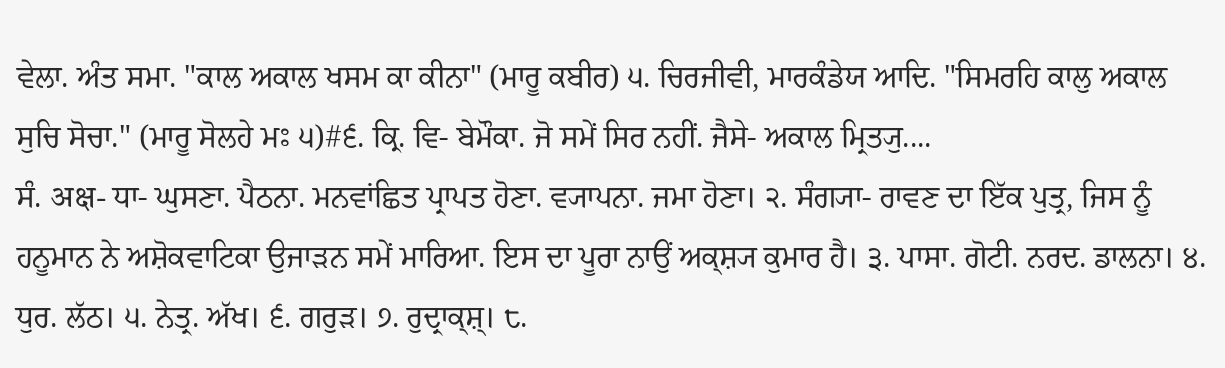ਵੇਲਾ. ਅੰਤ ਸਮਾ. "ਕਾਲ ਅਕਾਲ ਖਸਮ ਕਾ ਕੀਨਾ" (ਮਾਰੂ ਕਬੀਰ) ੫. ਚਿਰਜੀਵੀ, ਮਾਰਕੰਡੇਯ ਆਦਿ. "ਸਿਮਰਹਿ ਕਾਲੁ ਅਕਾਲ ਸੁਚਿ ਸੋਚਾ." (ਮਾਰੂ ਸੋਲਹੇ ਮਃ ੫)#੬. ਕ੍ਰਿ. ਵਿ- ਬੇਮੌਕਾ. ਜੋ ਸਮੇਂ ਸਿਰ ਨਹੀਂ. ਜੈਸੇ- ਅਕਾਲ ਮ੍ਰਿਤ੍ਯੁ....
ਸੰ. अक्ष- ਧਾ- ਘੁਸਣਾ. ਪੈਠਨਾ. ਮਨਵਾਂਛਿਤ ਪ੍ਰਾਪਤ ਹੋਣਾ. ਵ੍ਯਾਪਨਾ. ਜਮਾ ਹੋਣਾ। ੨. ਸੰਗ੍ਯਾ- ਰਾਵਣ ਦਾ ਇੱਕ ਪੁਤ੍ਰ, ਜਿਸ ਨੂੰ ਹਨੂਮਾਨ ਨੇ ਅਸ਼ੋਕਵਾਟਿਕਾ ਉਜਾੜਨ ਸਮੇਂ ਮਾਰਿਆ. ਇਸ ਦਾ ਪੂਰਾ ਨਾਉਂ ਅਕ੍ਸ਼੍ਯ ਕੁਮਾਰ ਹੈ। ੩. ਪਾਸਾ. ਗੋਟੀ. ਨਰਦ. ਡਾਲਨਾ। ੪. ਧੁਰ. ਲੱਠ। ੫. ਨੇਤ੍ਰ. ਅੱਖ। ੬. ਗਰੁੜ। ੭. ਰੁਦ੍ਰਾਕ੍ਸ਼੍। ੮.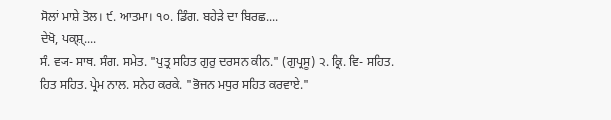ਸੋਲਾਂ ਮਾਸ਼ੇ ਤੋਲ। ੯. ਆਤਮਾ। ੧੦. ਡਿੰਗ. ਬਹੇੜੇ ਦਾ ਬਿਰਛ....
ਦੇਖੋ, ਪਕ੍ਸ਼੍....
ਸੰ. ਵ੍ਯ- ਸਾਥ. ਸੰਗ. ਸਮੇਤ. "ਪੁਤ੍ਰ ਸਹਿਤ ਗੁਰੁ ਦਰਸਨ ਕੀਨ." (ਗੁਪ੍ਰਸੂ) ੨. ਕ੍ਰਿ. ਵਿ- ਸਹਿਤ. ਹਿਤ ਸਹਿਤ. ਪ੍ਰੇਮ ਨਾਲ. ਸਨੇਹ ਕਰਕੇ. "ਭੋਜਨ ਮਧੁਰ ਸਹਿਤ ਕਰਵਾਏ."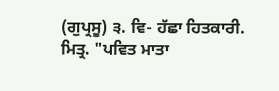(ਗੁਪ੍ਰਸੂ) ੩. ਵਿ- ਹੱਛਾ ਹਿਤਕਾਰੀ. ਮਿਤ੍ਰ. "ਪਵਿਤ ਮਾਤਾ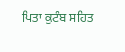ਪਿਤਾ ਕੁਟੰਬ ਸਹਿਤ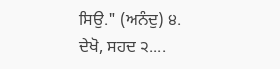ਸਿਉ." (ਅਨੰਦੁ) ੪. ਦੇਖੋ, ਸਹਦ ੨....